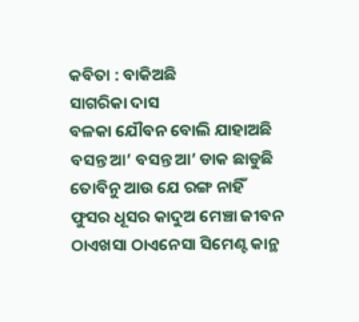କବିତା : ବାକିଅଛି
ସାଗରିକା ଦାସ
ବଳକା ଯୌବନ ବୋଲି ଯାହାଅଛି
ବସନ୍ତ ଆ’ ବସନ୍ତ ଆ’ ଡାକ ଛାଡୁଛି
ତୋବିନୁ ଆଉ ଯେ ରଙ୍ଗ ନାହିଁ
ଫୁସର ଧୂସର କାଦୁଅ ମେଞ୍ଚା ଜୀବନ
ଠାଏଖସା ଠାଏନେସା ସିମେଣ୍ଟ କାନ୍ଥ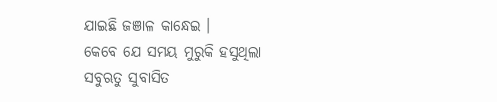ଯାଇଛି ଜଞାଳ କାନ୍ଧେଇ ।
କେବେ ଯେ ସମୟ ମୁରୁକି ହସୁଥିଲା
ସବୁଋତୁ ସୁବାସିତ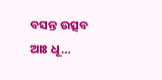ବସନ୍ତ ଉତ୍ସବ
ଆଃ ଧୂ…